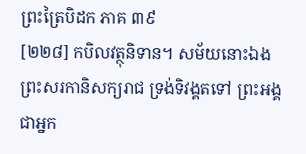ព្រះត្រៃបិដក ភាគ ៣៩
[២២៨] កបិលវត្ថុនិទាន។ សម័យនោះឯង ព្រះសរកានិសក្យរាជ ទ្រង់ទិវង្គតទៅ ព្រះអង្គជាអ្នក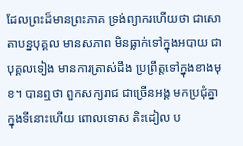ដែលព្រះដ៏មានព្រះភាគ ទ្រង់ព្យាករហើយថា ជាសោតាបន្នបុគ្គល មានសភាព មិនធ្លាក់ទៅក្នុងអបាយ ជាបុគ្គលទៀង មានការត្រាស់ដឹង ប្រព្រឹត្តទៅក្នុងខាងមុខ។ បានឮថា ពួកសក្យរាជ ជាច្រើនអង្គ មកប្រជុំគ្នាក្នុងទីនោះហើយ ពោលទោស តិះដៀល ប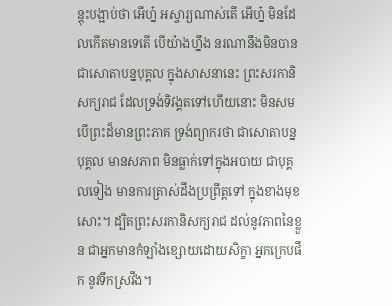ន្តុះបង្អាប់ថា អើហ្ន៎ អស្ចារ្យណាស់តើ អើហ្ន៎ មិនដែលកើតមានទេតើ បើយ៉ាងហ្នឹង នរណានឹងមិនបានជាសោតាបន្នបុគ្គល ក្នុងសាសនានេះ ព្រះសរកានិសក្យរាជ ដែលទ្រង់ទិវង្គតទៅហើយនោះ មិនសមបើព្រះដ៏មានព្រះភាគ ទ្រង់ព្យាករថា ជាសោតាបន្នបុគ្គល មានសភាព មិនធ្លាក់ទៅក្នុងអបាយ ជាបុគ្គលទៀង មានការត្រាស់ដឹងប្រព្រឹត្តទៅ ក្នុងខាងមុខសោះ។ ដ្បិតព្រះសរកានិសក្យរាជ ដល់នូវភាពនៃខ្លួន ជាអ្នកមានកំឡាំងខ្សោយដោយសិក្ខា អ្នកក្រេបផឹក នូវទឹកស្រវឹង។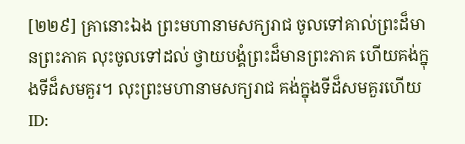[២២៩] គ្រានោះឯង ព្រះមហានាមសក្យរាជ ចូលទៅគាល់ព្រះដ៏មានព្រះភាគ លុះចូលទៅដល់ ថ្វាយបង្គំព្រះដ៏មានព្រះភាគ ហើយគង់ក្នុងទីដ៏សមគួរ។ លុះព្រះមហានាមសក្យរាជ គង់ក្នុងទីដ៏សមគួរហើយ
ID: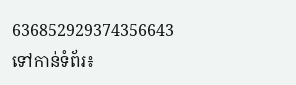636852929374356643
ទៅកាន់ទំព័រ៖